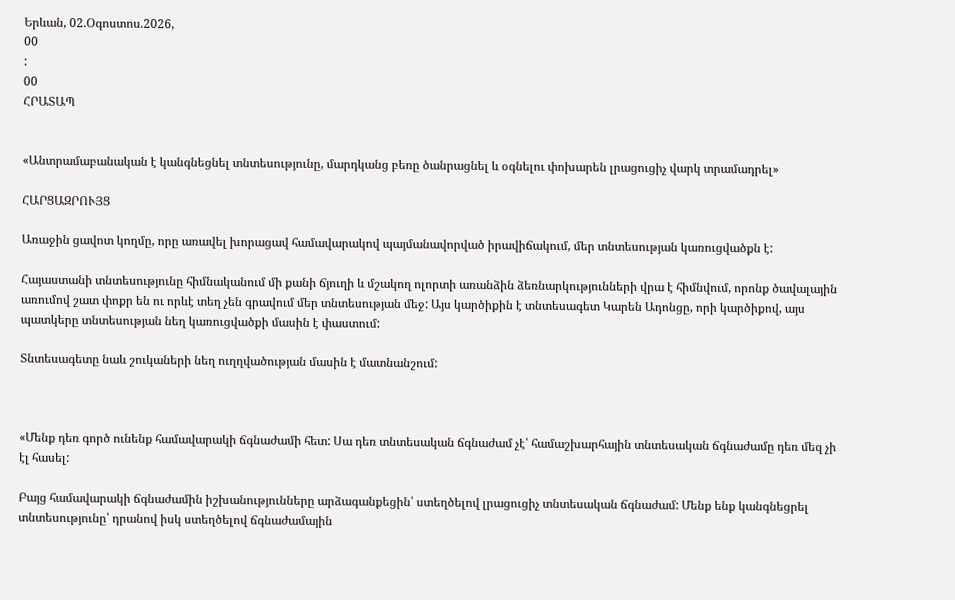Երևան, 02.Օգոստոս.2026,
00
:
00
ՀՐԱՏԱՊ


«Անտրամաբանական է կանգնեցնել տնտեսությունը, մարդկանց բեռը ծանրացնել և օգնելու փոխարեն լրացուցիչ վարկ տրամադրել»

ՀԱՐՑԱԶՐՈՒՅՑ

Առաջին ցավոտ կողմը, որը առավել խորացավ համավարակով պայմանավորված իրավիճակում, մեր տնտեսության կառուցվածքն է:

Հայաստանի տնտեսությունը հիմնականում մի քանի ճյուղի և մշակող ոլորտի առանձին ձեռնարկությունների վրա է հիմնվում, որոնք ծավալային առումով շատ փոքր են ու որևէ տեղ չեն գրավում մեր տնտեսության մեջ: Այս կարծիքին է տնտեսագետ Կարեն Ադոնցը, որի կարծիքով, այս պատկերը տնտեսության նեղ կառուցվածքի մասին է փաստում:

Տնտեսագետը նաև շուկաների նեղ ուղղվածության մասին է մատնանշում:



«Մենք դեռ գործ ունենք համավարակի ճգնաժամի հետ: Սա դեռ տնտեսական ճգնաժամ չէ՝ համաշխարհային տնտեսական ճգնաժամը դեռ մեզ չի էլ հասել:

Բայց համավարակի ճգնաժամին իշխանությունները արձագանքեցին՝ ստեղծելով լրացուցիչ տնտեսական ճգնաժամ: Մենք ենք կանգնեցրել տնտեսությունը՝ դրանով իսկ ստեղծելով ճգնաժամային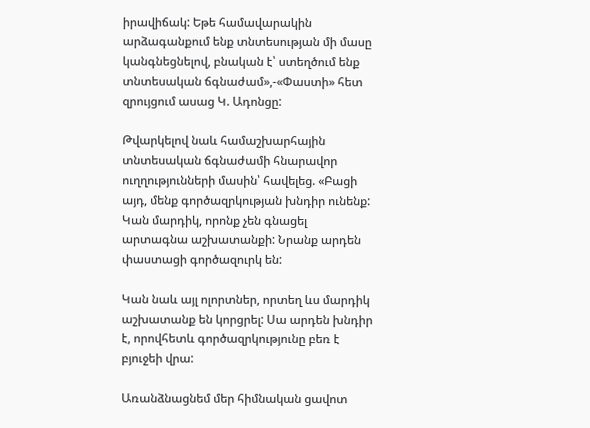իրավիճակ: Եթե համավարակին արձագանքում ենք տնտեսության մի մասը կանգնեցնելով, բնական է՝ ստեղծում ենք տնտեսական ճգնաժամ»,-«Փաստի» հետ զրույցում ասաց Կ. Ադոնցը:

Թվարկելով նաև համաշխարհային տնտեսական ճգնաժամի հնարավոր ուղղությունների մասին՝ հավելեց. «Բացի այդ, մենք գործազրկության խնդիր ունենք: Կան մարդիկ, որոնք չեն գնացել արտագնա աշխատանքի: Նրանք արդեն փաստացի գործազուրկ են:

Կան նաև այլ ոլորտներ, որտեղ ևս մարդիկ աշխատանք են կորցրել: Սա արդեն խնդիր է, որովհետև գործազրկությունը բեռ է բյուջեի վրա:

Առանձնացնեմ մեր հիմնական ցավոտ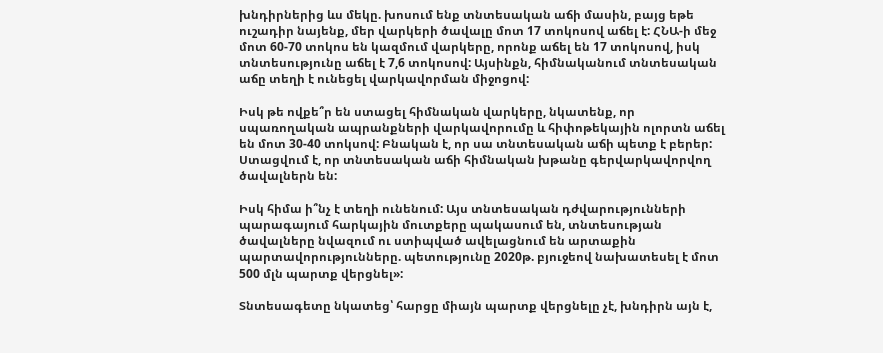խնդիրներից ևս մեկը. խոսում ենք տնտեսական աճի մասին, բայց եթե ուշադիր նայենք, մեր վարկերի ծավալը մոտ 17 տոկոսով աճել է: ՀՆԱ-ի մեջ մոտ 60-70 տոկոս են կազմում վարկերը, որոնք աճել են 17 տոկոսով, իսկ տնտեսությունը աճել է 7,6 տոկոսով: Այսինքն, հիմնականում տնտեսական աճը տեղի է ունեցել վարկավորման միջոցով:

Իսկ թե ովքե՞ր են ստացել հիմնական վարկերը, նկատենք, որ սպառողական ապրանքների վարկավորումը և հիփոթեկային ոլորտն աճել են մոտ 30-40 տոկսով: Բնական է, որ սա տնտեսական աճի պետք է բերեր: Ստացվում է, որ տնտեսական աճի հիմնական խթանը գերվարկավորվող ծավալներն են:

Իսկ հիմա ի՞նչ է տեղի ունենում: Այս տնտեսական դժվարությունների պարագայում հարկային մուտքերը պակասում են, տնտեսության ծավալները նվազում ու ստիպված ավելացնում են արտաքին պարտավորությունները. պետությունը 2020թ. բյուջեով նախատեսել է մոտ 500 մլն պարտք վերցնել»:

Տնտեսագետը նկատեց՝ հարցը միայն պարտք վերցնելը չէ, խնդիրն այն է,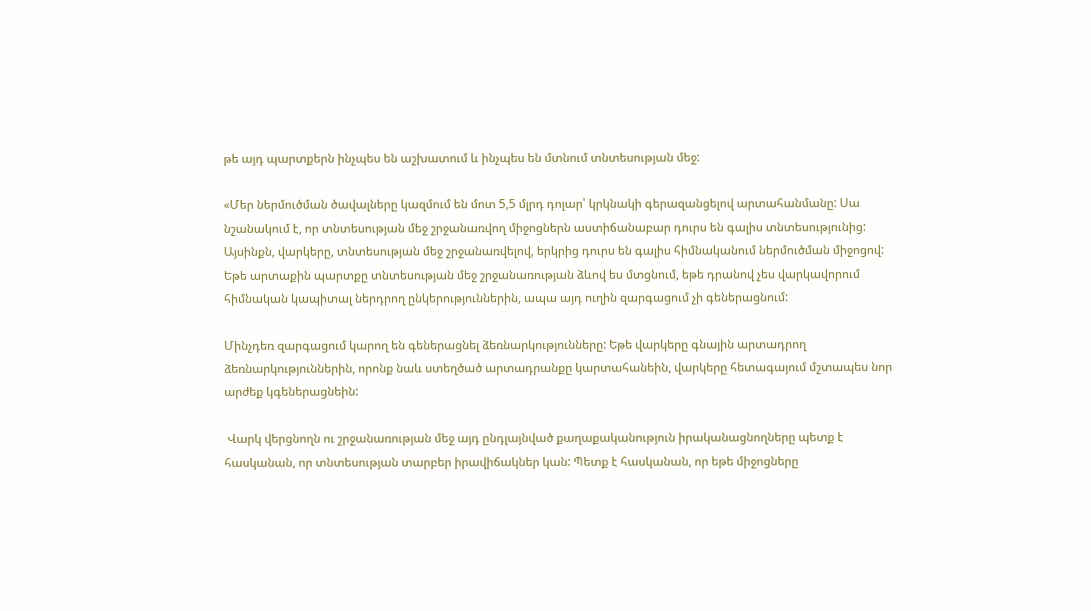թե այդ պարտքերն ինչպես են աշխատում և ինչպես են մտնում տնտեսության մեջ:

«Մեր ներմուծման ծավալները կազմում են մոտ 5,5 մլրդ դոլար՝ կրկնակի գերազանցելով արտահանմանը: Սա նշանակում է, որ տնտեսության մեջ շրջանառվող միջոցներն աստիճանաբար դուրս են գալիս տնտեսությունից: Այսինքն, վարկերը, տնտեսության մեջ շրջանառվելով, երկրից դուրս են գալիս հիմնականում ներմուծման միջոցով: Եթե արտաքին պարտքը տնտեսության մեջ շրջանառության ձևով ես մտցնում, եթե դրանով չես վարկավորում հիմնական կապիտալ ներդրող ընկերություններին, ապա այդ ուղին զարգացում չի գեներացնում:

Մինչդեռ զարգացում կարող են գեներացնել ձեռնարկությունները: Եթե վարկերը գնային արտադրող ձեռնարկություններին, որոնք նաև ստեղծած արտադրանքը կարտահանեին, վարկերը հետագայում մշտապես նոր արժեք կգեներացնեին:

 Վարկ վերցնողն ու շրջանառության մեջ այդ ընդլայնված քաղաքականություն իրականացնողները պետք է հասկանան, որ տնտեսության տարբեր իրավիճակներ կան: Պետք է հասկանան, որ եթե միջոցները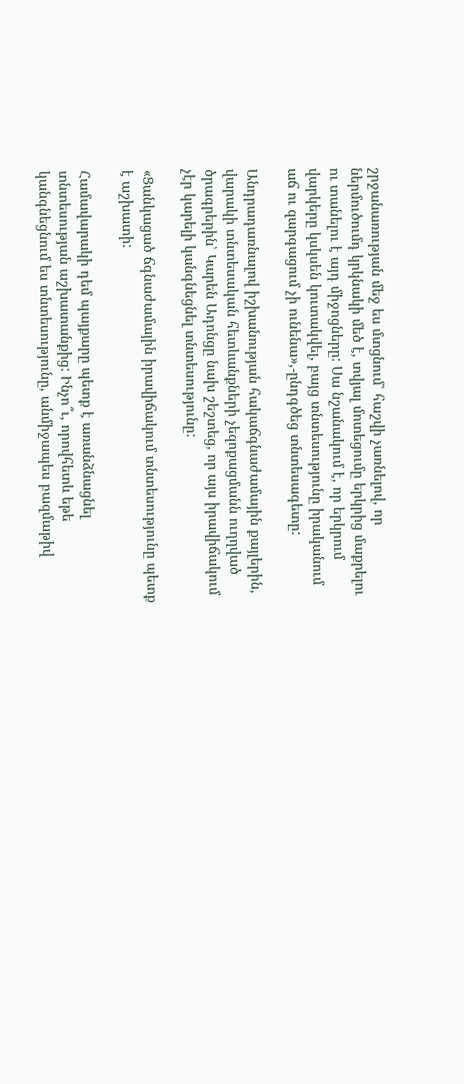շրջանառության մեջ ես մտցնում՝ հաշվի չառնելով, որ ներմուծումդ կրկնակի մեծ է, տվյալ մոտեցումը երկրից մաքրելու ու տանելու է այդ միջոցները: Սա նշանակում է, որ երկրում վարկերը կսկսեն կուտակվել, բայց տնտեսությունը իրականում աճ ու զարգացում չի ունենա»,-ընդգծեց տնտեսագետը:

Անդրադառնալով իշխանության հակաճգնաժամային քայլերին, վարակի տնտեսական հետևանքների չեզոքացմանն ուղղված ծրագրերին՝ Կարեն Ադոնցը նախ շեշտեց, որ այս իրավիճակում չէր կարելի կանգնեցնել տնտեսությունը:

«Ցանկացած ճգնաժամային իրավիճակում տնտեսությունը պետք է աշխատի:

Համավարակի դեմ պայքարը պետք է առանձնացնել տնտեսության աշխատանքից: Ինչո՞ւ, որովհետև եթե կանգնեցնում ես տնտեսությունը, անմիջապես բազմաթիվ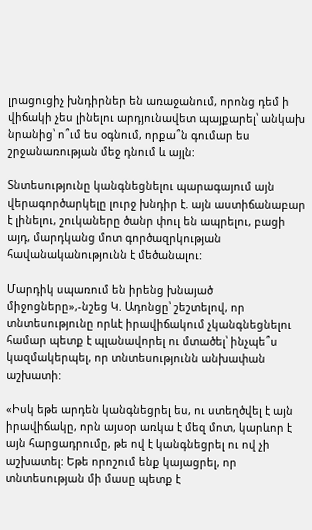լրացուցիչ խնդիրներ են առաջանում, որոնց դեմ ի վիճակի չես լինելու արդյունավետ պայքարել՝ անկախ նրանից՝ ո՞ւմ ես օգնում, որքա՞ն գումար ես շրջանառության մեջ դնում և այլն:

Տնտեսությունը կանգնեցնելու պարագայում այն վերագործարկելը լուրջ խնդիր է. այն աստիճանաբար է լինելու, շուկաները ծանր փուլ են ապրելու, բացի այդ, մարդկանց մոտ գործազրկության հավանականությունն է մեծանալու:

Մարդիկ սպառում են իրենց խնայած միջոցները»,-նշեց Կ. Ադոնցը՝ շեշտելով, որ տնտեսությունը որևէ իրավիճակում չկանգնեցնելու համար պետք է պլանավորել ու մտածել՝ ինչպե՞ս կազմակերպել, որ տնտեսությունն անխափան աշխատի:

«Իսկ եթե արդեն կանգնեցրել ես, ու ստեղծվել է այն իրավիճակը, որն այսօր առկա է մեզ մոտ, կարևոր է այն հարցադրումը, թե ով է կանգնեցրել ու ով չի աշխատել: Եթե որոշում ենք կայացրել, որ տնտեսության մի մասը պետք է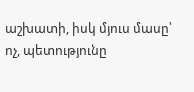աշխատի, իսկ մյուս մասը՝ ոչ, պետությունը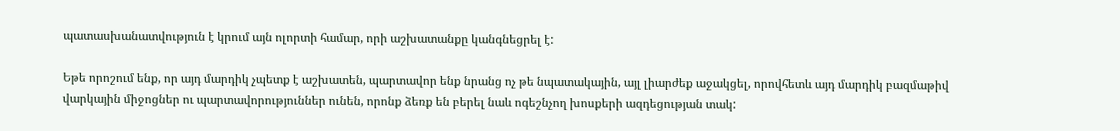պատասխանատվություն է կրում այն ոլորտի համար, որի աշխատանքը կանգնեցրել է:

Եթե որոշում ենք, որ այդ մարդիկ չպետք է աշխատեն, պարտավոր ենք նրանց ոչ թե նպատակային, այլ լիարժեք աջակցել, որովհետև այդ մարդիկ բազմաթիվ վարկային միջոցներ ու պարտավորություններ ունեն, որոնք ձեռք են բերել նաև ոգեշնչող խոսքերի ազդեցության տակ: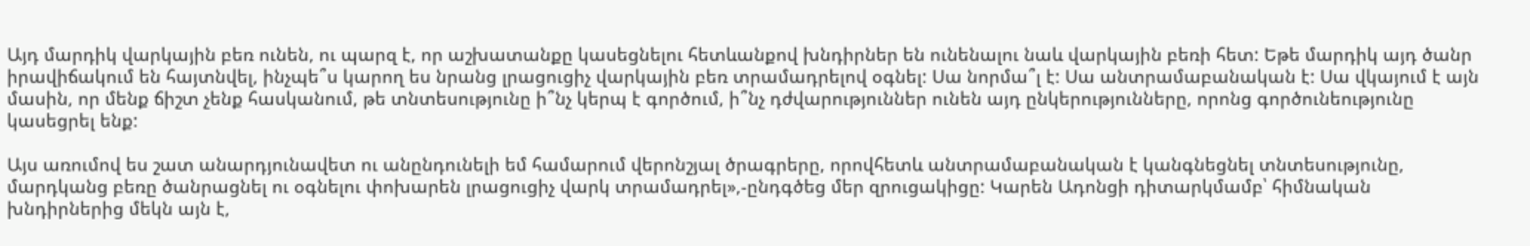Այդ մարդիկ վարկային բեռ ունեն, ու պարզ է, որ աշխատանքը կասեցնելու հետևանքով խնդիրներ են ունենալու նաև վարկային բեռի հետ: Եթե մարդիկ այդ ծանր իրավիճակում են հայտնվել, ինչպե՞ս կարող ես նրանց լրացուցիչ վարկային բեռ տրամադրելով օգնել: Սա նորմա՞լ է: Սա անտրամաբանական է: Սա վկայում է այն մասին, որ մենք ճիշտ չենք հասկանում, թե տնտեսությունը ի՞նչ կերպ է գործում, ի՞նչ դժվարություններ ունեն այդ ընկերությունները, որոնց գործունեությունը կասեցրել ենք:

Այս առումով ես շատ անարդյունավետ ու անընդունելի եմ համարում վերոնշյալ ծրագրերը, որովհետև անտրամաբանական է կանգնեցնել տնտեսությունը, մարդկանց բեռը ծանրացնել ու օգնելու փոխարեն լրացուցիչ վարկ տրամադրել»,-ընդգծեց մեր զրուցակիցը: Կարեն Ադոնցի դիտարկմամբ՝ հիմնական խնդիրներից մեկն այն է,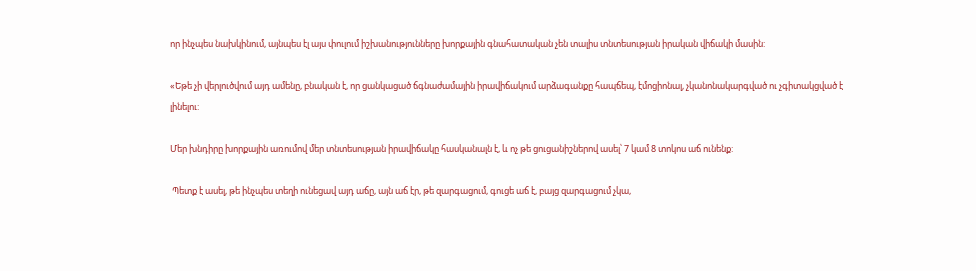որ ինչպես նախկինում, այնպես էլ այս փուլում իշխանությունները խորքային գնահատական չեն տալիս տնտեսության իրական վիճակի մասին:

«Եթե չի վերլուծվում այդ ամենը, բնական է, որ ցանկացած ճգնաժամային իրավիճակում արձագանքը հապճեպ, էմոցիոնալ, չկանոնակարգված ու չգիտակցված է լինելու:

Մեր խնդիրը խորքային առումով մեր տնտեսության իրավիճակը հասկանալն է, և ոչ թե ցուցանիշներով ասել՝ 7 կամ 8 տոկոս աճ ունենք:

 Պետք է ասել, թե ինչպես տեղի ունեցավ այդ աճը, այն աճ էր, թե զարգացում, գուցե աճ է, բայց զարգացում չկա,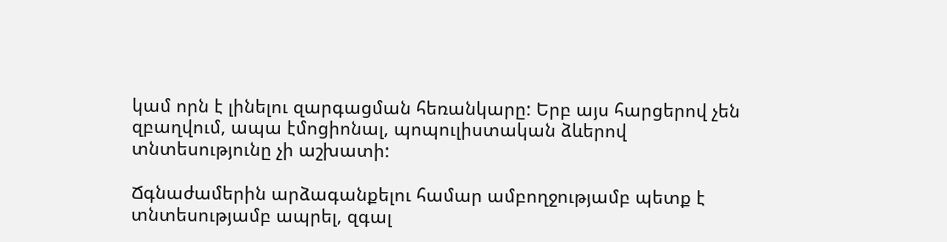կամ որն է լինելու զարգացման հեռանկարը: Երբ այս հարցերով չեն զբաղվում, ապա էմոցիոնալ, պոպուլիստական ձևերով տնտեսությունը չի աշխատի:

Ճգնաժամերին արձագանքելու համար ամբողջությամբ պետք է տնտեսությամբ ապրել, զգալ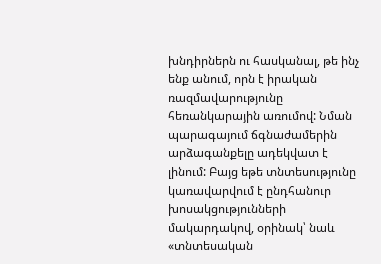խնդիրներն ու հասկանալ, թե ինչ ենք անում, որն է իրական ռազմավարությունը հեռանկարային առումով: Նման պարագայում ճգնաժամերին արձագանքելը ադեկվատ է լինում: Բայց եթե տնտեսությունը կառավարվում է ընդհանուր խոսակցությունների մակարդակով, օրինակ՝ նաև «տնտեսական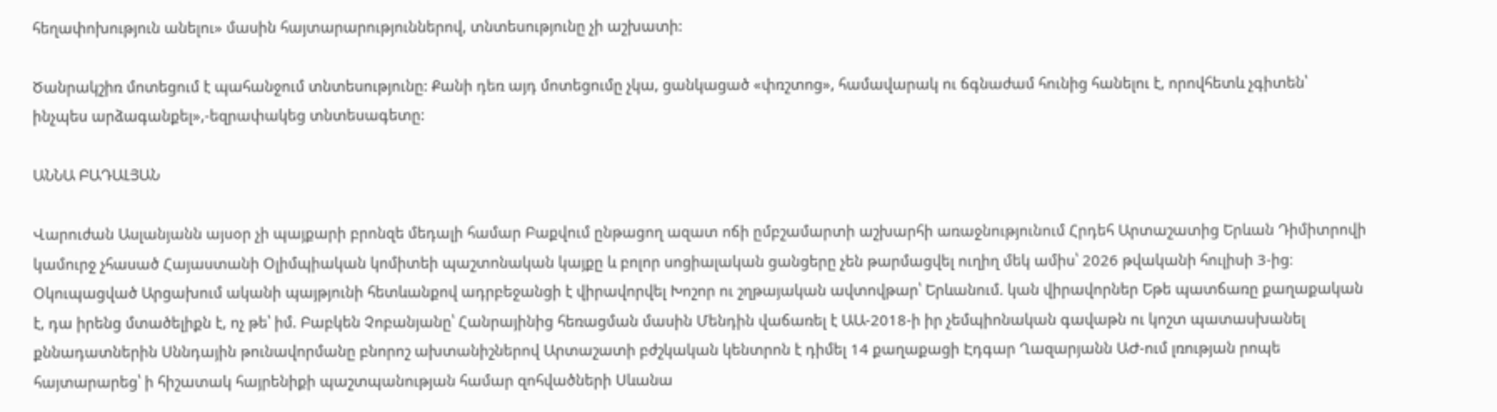հեղափոխություն անելու» մասին հայտարարություններով, տնտեսությունը չի աշխատի:

Ծանրակշիռ մոտեցում է պահանջում տնտեսությունը: Քանի դեռ այդ մոտեցումը չկա, ցանկացած «փռշտոց», համավարակ ու ճգնաժամ հունից հանելու է, որովհետև չգիտեն՝ ինչպես արձագանքել»,-եզրափակեց տնտեսագետը:

ԱՆՆԱ ԲԱԴԱԼՅԱՆ

Վարուժան Ասլանյանն այսօր չի պայքարի բրոնզե մեդալի համար Բաքվում ընթացող ազատ ոճի ըմբշամարտի աշխարհի առաջնությունում Հրդեհ Արտաշատից Երևան Դիմիտրովի կամուրջ չհասած Հայաստանի Օլիմպիական կոմիտեի պաշտոնական կայքը և բոլոր սոցիալական ցանցերը չեն թարմացվել ուղիղ մեկ ամիս՝ 2026 թվականի հուլիսի 3-ից։ Օկուպացված Արցախում ականի պայթյունի հետևանքով ադրբեջանցի է վիրավորվել Խոշոր ու շղթայական ավտովթար՝ Երևանում. կան վիրավորներ Եթե պատճառը քաղաքական է, դա իրենց մտածելիքն է, ոչ թե՝ իմ. Բաբկեն Չոբանյանը՝ Հանրայինից հեռացման մասին Մենդին վաճառել է ԱԱ-2018-ի իր չեմպիոնական գավաթն ու կոշտ պատասխանել քննադատներին Սննդային թունավորմանը բնորոշ ախտանիշներով Արտաշատի բժշկական կենտրոն է դիմել 14 քաղաքացի Էդգար Ղազարյանն ԱԺ-ում լռության րոպե հայտարարեց՝ ի հիշատակ հայրենիքի պաշտպանության համար զոհվածների Սևանա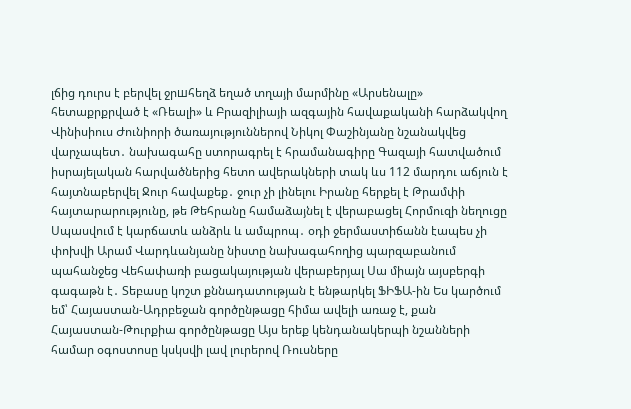լճից դուրս է բերվել ջրшհեղձ եղած տղայի մարմինը «Արսենալը» հետաքրքրված է «Ռեալի» և Բրազիլիայի ազգային հավաքականի հարձակվող Վինիսիուս Ժունիորի ծառայություններով Նիկոլ Փաշինյանը նշանակվեց վարչապետ․ նախագահը ստորագրել է հրամանագիրը Գազայի հատվածում իսրայելական հարվածներից հետո ավերակների տակ ևս 112 մարդու աճյուն է հայտնաբերվել Ջուր հավաքեք․ ջուր չի լինելու Իրանը հերքել է Թրամփի հայտարարությունը, թե Թեհրանը համաձայնել է վերաբացել Հորմուզի նեղուցը Սպասվում է կարճատև անձրև և ամպրոպ․ օդի ջերմաստիճանն էապես չի փոխվի Արամ Վարդևանյանը նիստը նախագահողից պարզաբանում պահանջեց Վեհափառի բացակայության վերաբերյալ Սա միայն այսբերգի գագաթն է․ Տեբասը կոշտ քննադատության է ենթարկել ՖԻՖԱ-ին Ես կարծում եմ՝ Հայաստան-Ադրբեջան գործընթացը հիմա ավելի առաջ է, քան Հայաստան-Թուրքիա գործընթացը Այս երեք կենդանակերպի նշանների համար օգոստոսը կսկսվի լավ լուրերով Ռուսները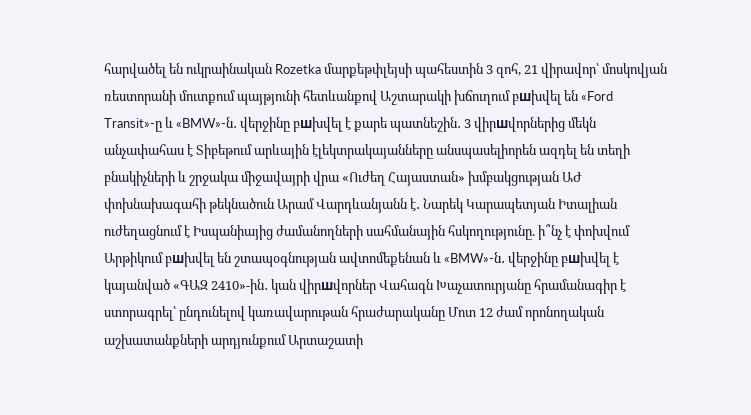հարվածել են ուկրաինական Rozetka մարքեթփլեյսի պահեստին 3 զոհ, 21 վիրավոր՝ մոսկովյան ռեստորանի մուտքում պայթյունի հետևանքով Աշտարակի խճուղում բшխվել են «Ford Transit»-ը և «BMW»-ն․ վերջինը բшխվել է քարե պատնեշին․ 3 վիրшվորներից մեկն անչափահաս է Տիբեթում արևային էլեկտրակայանները անսպասելիորեն ազդել են տեղի բնակիչների և շրջակա միջավայրի վրա «Ուժեղ Հայաստան» խմբակցության ԱԺ փոխնախագահի թեկնածուն Արամ Վարդևանյանն է․ Նարեկ Կարապետյան Իտալիան ուժեղացնում է Իսպանիայից ժամանողների սահմանային հսկողությունը. ի՞նչ է փոխվում Արթիկում բшխվել են շտապօգնության ավտոմեքենան և «BMW»-ն․ վերջինը բшխվել է կայանված «ԳԱԶ 2410»-ին․ կան վիրшվորներ Վահագն Խաչատուրյանը հրամանագիր է ստորագրել՝ ընդունելով կառավարութան հրաժարականը Մոտ 12 ժամ որոնողական աշխատանքների արդյունքում Արտաշատի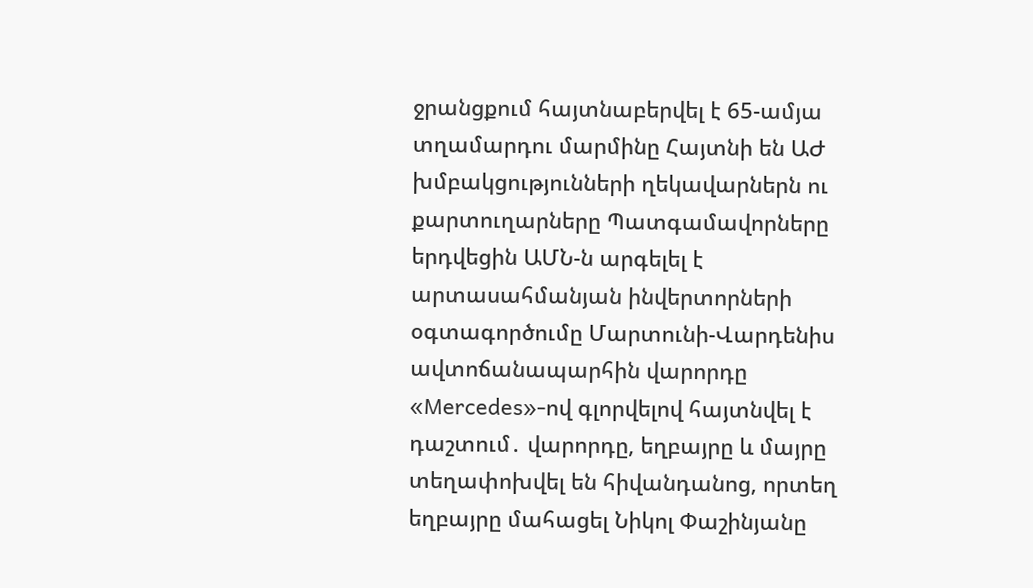ջրանցքում հայտնաբերվել է 65-ամյա տղամարդու մարմինը Հայտնի են ԱԺ խմբակցությունների ղեկավարներն ու քարտուղարները Պատգամավորները երդվեցին ԱՄՆ-ն արգելել է արտասահմանյան ինվերտորների օգտագործումը Մարտունի-Վարդենիս ավտոճանապարհին վարորդը «Mercedes»-ով գլորվելով հայտնվել է դաշտում․ վարորդը, եղբայրը և մայրը տեղափոխվել են հիվանդանոց, որտեղ եղբայրը մահացել Նիկոլ Փաշինյանը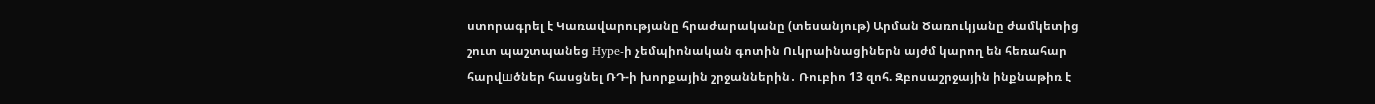ստորագրել է Կառավարությանը հրաժարականը (տեսանյութ) Արման Ծառուկյանը ժամկետից շուտ պաշտպանեց Hype-ի չեմպիոնական գոտին Ուկրաինացիներն այժմ կարող են հեռահար հարվшծներ հասցնել ՌԴ-ի խորքային շրջաններին․ Ռուբիո 13 զոհ. Զբոսաշրջային ինքնաթիռ է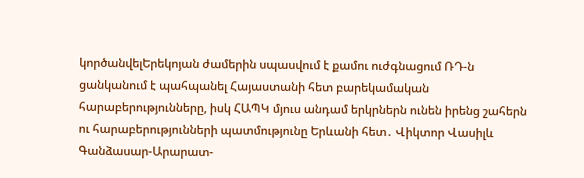կործանվելԵրեկոյան ժամերին սպասվում է քամու ուժգնացում ՌԴ-ն ցանկանում է պահպանել Հայաստանի հետ բարեկամական հարաբերությունները, իսկ ՀԱՊԿ մյուս անդամ երկրներն ունեն իրենց շահերն ու հարաբերությունների պատմությունը Երևանի հետ․ Վիկտոր Վասիլև Գանձասար-Արարատ-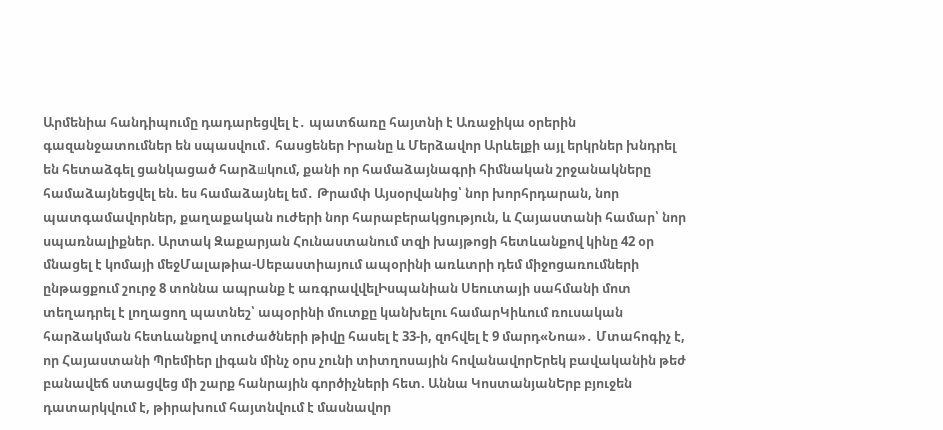Արմենիա հանդիպումը դադարեցվել է․ պատճառը հայտնի է Առաջիկա օրերին գազանջատումներ են սպասվում․ հասցեներ Իրանը և Մերձավոր Արևելքի այլ երկրներ խնդրել են հետաձգել ցանկացած հարձшկում, քանի որ համաձայնագրի հիմնական շրջանակները համաձայնեցվել են. ես համաձայնել եմ․ Թրամփ Այսօրվանից՝ նոր խորհրդարան, նոր պատգամավորներ, քաղաքական ուժերի նոր հարաբերակցություն, և Հայաստանի համար՝ նոր սպառնալիքներ. Արտակ Զաքարյան Հունաստանում տզի խայթոցի հետևանքով կինը 42 օր մնացել է կոմայի մեջՄալաթիա-Սեբաստիայում ապօրինի առևտրի դեմ միջոցառումների ընթացքում շուրջ 8 տոննա ապրանք է առգրավվելԻսպանիան Սեուտայի սահմանի մոտ տեղադրել է լողացող պատնեշ՝ ապօրինի մուտքը կանխելու համարԿիևում ռուսական հարձակման հետևանքով տուժածների թիվը հասել է 33-ի, զոհվել է 9 մարդ«Նոա»․ Մտահոգիչ է, որ Հայաստանի Պրեմիեր լիգան մինչ օրս չունի տիտղոսային հովանավորԵրեկ բավականին թեժ բանավեճ ստացվեց մի շարք հանրային գործիչների հետ. Աննա ԿոստանյանԵրբ բյուջեն դատարկվում է, թիրախում հայտնվում է մասնավոր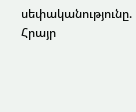սեփականությունը. Հրայր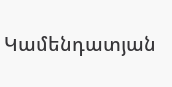Կամենդատյան